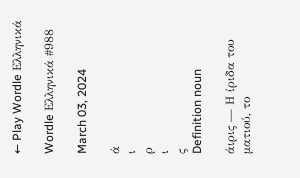← Play Wordle Ελληνικά

Wordle Ελληνικά #988

March 03, 2024

ά
ι
ρ
ι
ς
Definition noun

άιρις — Η ίριδα του ματιού, το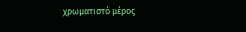χρωματιστό μέρος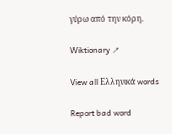γύρω από την κόρη.

Wiktionary ↗

View all Ελληνικά words

Report bad word